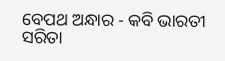ବେପଥ ଅନ୍ଧାର - କବି ଭାରତୀ ସରିତା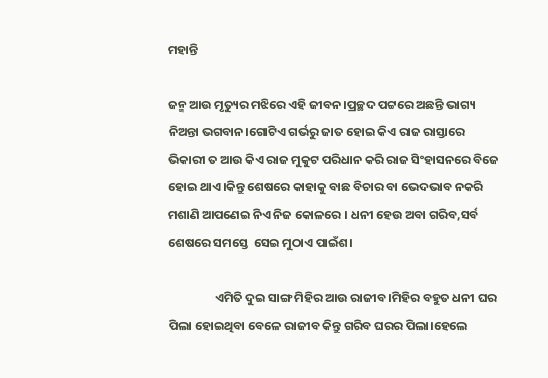ମହାନ୍ତି

ଜନ୍ମ ଆଉ ମୃତ୍ୟୁର ମଝିରେ ଏହି ଜୀବନ।ପ୍ରଚ୍ଛଦ ପଟ୍ଟରେ ଅଛନ୍ତି ଭାଗ୍ୟ ନିଅନ୍ତା ଭଗବାନ।ଗୋଟିଏ ଗର୍ଭରୁ ଜାତ ହୋଇ କିଏ ରାଜ ରାସ୍ତାରେ ଭିକାରୀ ତ ଆଉ କିଏ ରାଜ ମୁକୁଟ ପରିଧାନ କରି ରାଜ ସିଂହାସନରେ ବିଜେ ହୋଇ ଥାଏ।କିନ୍ତୁ ଶେଷରେ କାହାକୁ ବାଛ ବିଚାର ବା ଭେଦଭାବ ନକରି  ମଶାଣି ଆପଣେଇ ନିଏ ନିଜ କୋଳରେ । ଧନୀ ହେଉ ଅବା ଗରିବ,ସର୍ବ ଶେଷରେ ସମସ୍ତେ  ସେଇ ମୁଠାଏ ପାଇଁଶ।

                 ଏମିତି ଦୁଇ ସାଙ୍ଗ ମିହିର ଆଉ ରାଜୀବ ।ମିହିର ବହୁତ ଧନୀ ଘର ପିଲା ହୋଇଥିବା ବେଳେ ରାଜୀବ କିନ୍ତୁ ଗରିବ ଘରର ପିଲା।ହେଲେ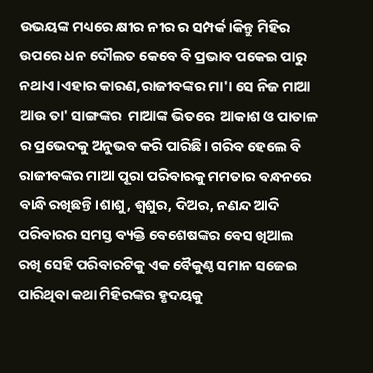ଉଭୟଙ୍କ ମଧ୍ୟରେ କ୍ଷୀର ନୀର ର ସମ୍ପର୍କ।କିନ୍ତୁ ମିହିର ଉପରେ ଧନ ଦୌଲତ କେବେ ବି ପ୍ରଭାବ ପକେଇ ପାରୁ ନଥାଏ।ଏହାର କାରଣ,ରାଜୀବଙ୍କର ମା'। ସେ ନିଜ ମାଆ ଆଉ ତା' ସାଙ୍ଗଙ୍କର  ମାଆଙ୍କ ଭିତରେ  ଆକାଶ ଓ ପାତାଳ ର ପ୍ରଭେଦକୁ ଅନୁଭବ କରି ପାରିଛି। ଗରିବ ହେଲେ ବି ରାଜୀବଙ୍କର ମାଆ ପୂରା ପରିବାରକୁ ମମତାର ବନ୍ଧନରେ ବାନ୍ଧି ରଖିଛନ୍ତି।ଶାଶୁ, ଶ୍ୱଶୁର, ଦିଅର, ନଣନ୍ଦ ଆଦି ପରିବାରର ସମସ୍ତ ବ୍ୟକ୍ତି ବେଶେଷଙ୍କର ବେସ ଖିଆଲ ରଖି ସେହି ପରିବାରଟିକୁ ଏକ ବୈକୁଣ୍ଠ ସମାନ ସଜେଇ ପାରିଥିବା କଥା ମିହିରଙ୍କର ହୃଦୟକୁ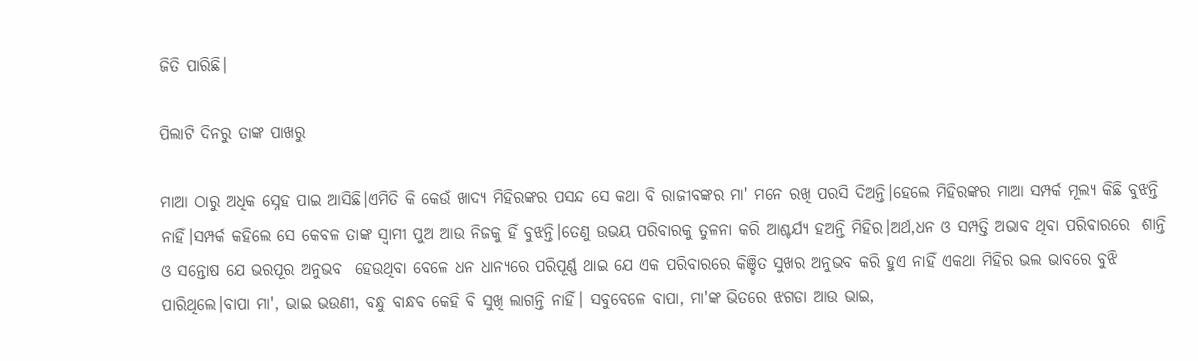ଜିତି ପାରିଛି।

ପିଲାଟି ଦିନରୁ ତାଙ୍କ ପାଖରୁ

ମାଆ ଠାରୁ ଅଧିକ ସ୍ନେହ ପାଇ ଆସିଛି।ଏମିତି କି କେଉଁ ଖାଦ୍ୟ ମିହିରଙ୍କର ପସନ୍ଦ ସେ କଥା ବି ରାଜୀବଙ୍କର ମା' ମନେ ରଖି ପରସି ଦିଅନ୍ତି।ହେଲେ ମିହିରଙ୍କର ମାଆ ସମ୍ପର୍କ ମୂଲ୍ୟ କିଛି ବୁଝନ୍ତି ନାହିଁ।ସମ୍ପର୍କ କହିଲେ ସେ କେବଳ ତାଙ୍କ ସ୍ୱାମୀ ପୁଅ ଆଉ ନିଜକୁ ହିଁ ବୁଝନ୍ତି।ତେଣୁ ଉଭୟ ପରିବାରକୁ ତୁଳନା କରି ଆଶ୍ଚର୍ଯ୍ୟ ହଅନ୍ତି ମିହିର।ଅର୍ଥ,ଧନ ଓ ସମ୍ପତ୍ତି ଅଭାବ ଥିବା ପରିବାରରେ  ଶାନ୍ତି ଓ ସନ୍ତୋଷ ଯେ ଭରପୂର ଅନୁଭବ  ହେଉଥିବା ବେଳେ ଧନ ଧାନ୍ୟରେ ପରିପୂର୍ଣ୍ଣ ଥାଇ ଯେ ଏକ ପରିବାରରେ କିଞ୍ଚିତ ସୁଖର ଅନୁଭବ କରି ହୁଏ ନାହିଁ ଏକଥା ମିହିର ଭଲ ଭାବରେ ବୁଝି ପାରିଥିଲେ।ବାପା ମା', ଭାଇ ଭଉଣୀ, ବନ୍ଧୁ ବାନ୍ଧବ କେହି ବି ସୁଖି ଲାଗନ୍ତି ନାହିଁ। ସବୁବେଳେ ବାପା, ମା'ଙ୍କ ଭିତରେ ଝଗଡା ଆଉ ଭାଇ,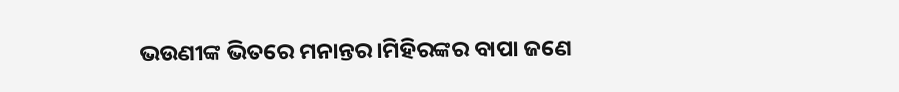ଭଉଣୀଙ୍କ ଭିତରେ ମନାନ୍ତର।ମିହିରଙ୍କର ବାପା ଜଣେ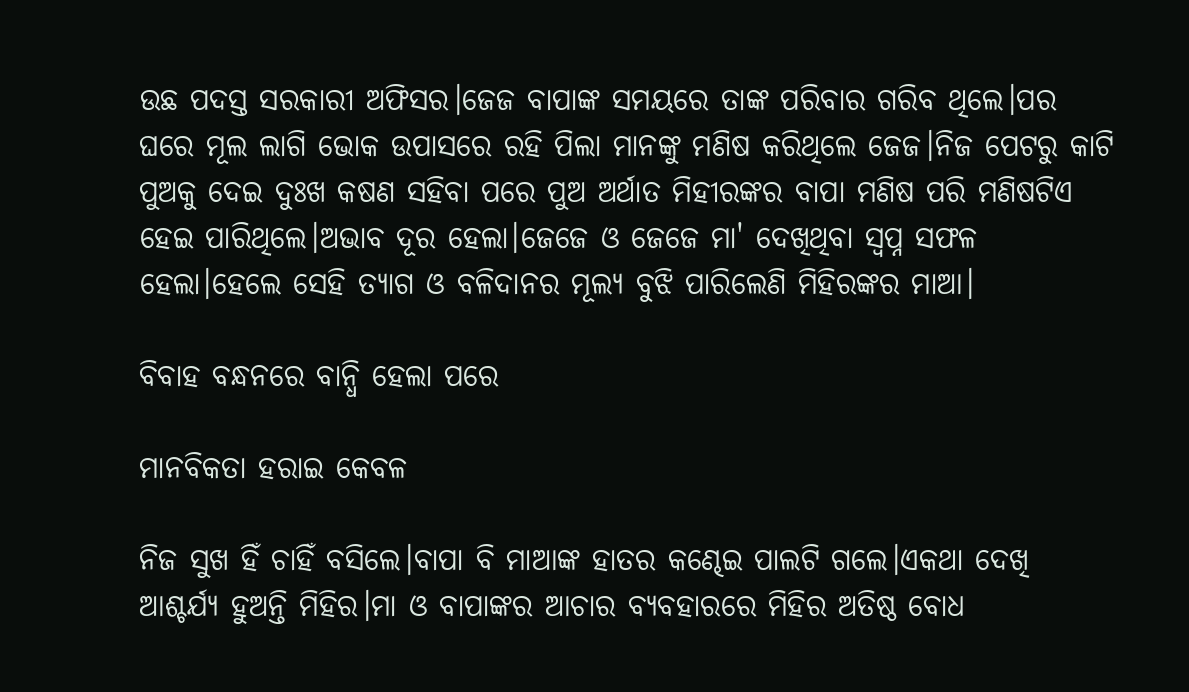ଉଛ ପଦସ୍ତ ସରକାରୀ ଅଫିସର।ଜେଜ ବାପାଙ୍କ ସମୟରେ ତାଙ୍କ ପରିବାର ଗରିବ ଥିଲେ।ପର ଘରେ ମୂଲ ଲାଗି ଭୋକ ଉପାସରେ ରହି ପିଲା ମାନଙ୍କୁ ମଣିଷ କରିଥିଲେ ଜେଜ।ନିଜ ପେଟରୁ କାଟି ପୁଅକୁ ଦେଇ ଦୁଃଖ କଷଣ ସହିବା ପରେ ପୁଅ ଅର୍ଥାତ ମିହୀରଙ୍କର ବାପା ମଣିଷ ପରି ମଣିଷଟିଏ ହେଇ ପାରିଥିଲେ।ଅଭାବ ଦୂର ହେଲା।ଜେଜେ ଓ ଜେଜେ ମା' ଦେଖିଥିବା ସ୍ବପ୍ନ ସଫଳ ହେଲା।ହେଲେ ସେହି ତ୍ୟାଗ ଓ ବଳିଦାନର ମୂଲ୍ୟ ବୁଝି ପାରିଲେଣି ମିହିରଙ୍କର ମାଆ।

ବିବାହ ବନ୍ଧନରେ ବାନ୍ଧି ହେଲା ପରେ

ମାନବିକତା ହରାଇ କେବଳ

ନିଜ ସୁଖ ହିଁ ଚାହିଁ ବସିଲେ।ବାପା ବି ମାଆଙ୍କ ହାତର କଣ୍ଢେଇ ପାଲଟି ଗଲେ।ଏକଥା ଦେଖି ଆଶ୍ଚର୍ଯ୍ୟ ହୁଅନ୍ତି ମିହିର।ମା ଓ ବାପାଙ୍କର ଆଚାର ବ୍ୟବହାରରେ ମିହିର ଅତିଷ୍ଠ ବୋଧ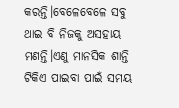କରନ୍ତି।ବେଳେବେଳେ ସବୁ ଥାଇ ବି ନିଜକୁ ଅସହାୟ ମଣନ୍ତି।ଏଣୁ ମାନସିକ ଶାନ୍ତି ଟିକିଏ ପାଇବା ପାଇଁ ସମୟ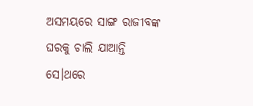ଅସମୟରେ ସାଙ୍ଗ ରାଜୀବଙ୍କ ଘରକୁ ଚାଲି ଯାଆନ୍ତି ସେ।ଥରେ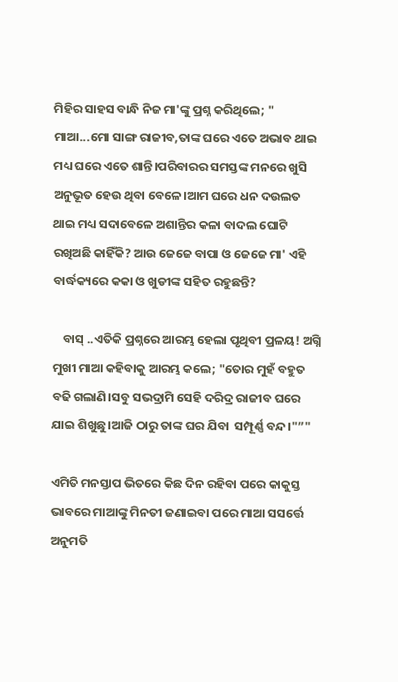ମିହିର ସାହସ ବାନ୍ଧି ନିଜ ମା'ଙ୍କୁ ପ୍ରଶ୍ନ କରିଥିଲେ; " ମାଆ...ମୋ ସାଙ୍ଗ ରାଜୀବ,ତାଙ୍କ ଘରେ ଏତେ ଅଭାବ ଥାଇ ମଧ୍ୟ ଘରେ ଏତେ ଶାନ୍ତି।ପରିବାରର ସମସ୍ତଙ୍କ ମନରେ ଖୁସି ଅନୁଭୂତ ହେଉ ଥିବା ବେଳେ।ଆମ ଘରେ ଧନ ଦଉଲତ ଥାଇ ମଧ୍ୟ ସଦାବେଳେ ଅଶାନ୍ତିର କଳା ବାଦଲ ଘୋଟି ରଖିଅଛି କାହିଁକି? ଆଉ ଜେଜେ ବାପା ଓ ଜେଜେ ମା' ଏହି ବାର୍ଦ୍ଧକ୍ୟରେ କକା ଓ ଖୁଡୀଙ୍କ ସହିତ ରହୁଛନ୍ତି?

    ବାସ୍ ..ଏତିକି ପ୍ରଶ୍ନରେ ଆରମ୍ଭ ହେଲା ପୃଥିବୀ ପ୍ରଳୟ! ଅଗ୍ନି ମୁଖୀ ମାଆ କହିବାକୁ ଆରମ୍ଭ କଲେ; "ତୋର ମୁହଁ ବହୁତ ବଢି ଗଲାଣି।ସବୁ ସଭଦ୍ରାମି ସେହି ଦରିଦ୍ର ରାଜୀବ ଘରେ ଯାଇ ଶିଖୁଛୁ।ଆଜି ଠାରୁ ତାଙ୍କ ଘର ଯିବା  ସମ୍ପୂର୍ଣ୍ଣ ବନ୍ଦ।"”"

ଏମିତି ମନସ୍ତାପ ଭିତରେ କିଛ ଦିନ ରହିବା ପରେ କାକୁସ୍ତ ଭାବରେ ମାଆଙ୍କୁ ମିନତୀ ଜଣାଇବା ପରେ ମାଆ ସସର୍ତ୍ତେ ଅନୁମତି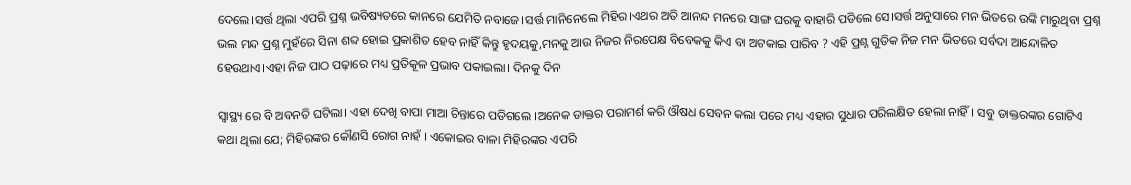ଦେଲେ।ସର୍ତ୍ତ ଥିଲା ଏପରି ପ୍ରଶ୍ନ ଭବିଷ୍ୟତରେ କାନରେ ଯେମିତି ନବାଜେ।ସର୍ତ୍ତ ମାନିନେଲେ ମିହିର।ଏଥର ଅତି ଆନନ୍ଦ ମନରେ ସାଙ୍ଗ ଘରକୁ ବାହାରି ପଡିଲେ ସେ।ସର୍ତ୍ତ ଅନୁସାରେ ମନ ଭିତରେ ଉଙ୍କି ମାରୁଥିବା ପ୍ରଶ୍ନ ଭଲ ମନ୍ଦ ପ୍ରଶ୍ନ ମୁହଁରେ ସିନା ଶବ୍ଦ ହୋଇ ପ୍ରକାଶିତ ହେବ ନାହିଁ କିନ୍ତୁ ହୃଦୟକୁ,ମନକୁ ଆଉ ନିଜର ନିରପେକ୍ଷ ବିବେକକୁ କିଏ ବା ଅଟକାଇ ପାରିବ ? ଏହି ପ୍ରଶ୍ନ ଗୁଡିକ ନିଜ ମନ ଭିତରେ ସର୍ବଦା ଆନ୍ଦୋଳିତ ହେଉଥାଏ।ଏହା ନିଜ ପାଠ ପଢ଼ାରେ ମଧ୍ୟ ପ୍ରତିକୂଳ ପ୍ରଭାବ ପକାଇଲା। ଦିନକୁ ଦିନ

ସ୍ୱାସ୍ଥ୍ୟ ରେ ବି ଅବନତି ଘଟିଲା। ଏହା ଦେଖି ବାପା ମାଆ ଚିନ୍ତାରେ ପଡିଗଲେ ।ଅନେକ ଡାକ୍ତର ପରାମର୍ଶ କରି ଔଷଧ ସେବନ କଲା ପରେ ମଧ୍ୟ ଏହାର ସୁଧାର ପରିଲକ୍ଷିତ ହେଲା ନାହିଁ। ସବୁ ଡାକ୍ତରଙ୍କର ଗୋଟିଏ କଥା ଥିଲା ଯେ; ମିହିରଙ୍କର କୌଣସି ରୋଗ ନାହଁ । ଏକୋଇର ବାଳା ମିହିରଙ୍କର ଏପରି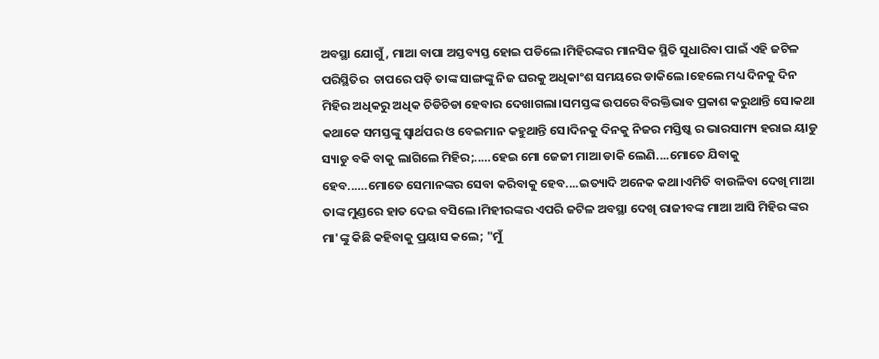ଅବସ୍ଥା ଯୋଗୁଁ, ମାଆ ବାପା ଅସ୍ତବ୍ୟସ୍ତ ହୋଇ ପଡିଲେ।ମିହିରଙ୍କର ମାନସିକ ସ୍ଥିତି ସୁଧାରିବା ପାଇଁ ଏହି ଜଟିଳ ପରିସ୍ଥିତିର  ଚାପରେ ପଡ଼ି ତାଙ୍କ ସାଙ୍ଗଙ୍କୁ ନିଜ ଘରକୁ ଅଧିକାଂଶ ସମୟରେ ଡାକିଲେ।ହେଲେ ମଧ୍ୟ ଦିନକୁ ଦିନ ମିହିର ଅଧିକରୁ ଅଧିକ ଚିଡିଚିଡା ହେବାର ଦେଖାଗଲା।ସମସ୍ତଙ୍କ ଉପରେ ବିରକ୍ତିଭାବ ପ୍ରକାଶ କରୁଥାନ୍ତି ସେ।କଥା କଥାକେ ସମସ୍ତଙ୍କୁ ସ୍ୱାର୍ଥପର ଓ ବେଇମାନ କହୁଥାନ୍ତି ସେ।ଦିନକୁ ଦିନକୁ ନିଜର ମସ୍ତିଷ୍କ ର ଭାରସାମ୍ୟ ହରାଇ ୟାଡୁ ସ୍ୟାଡୁ ବକି ବାକୁ ଲାଗିଲେ ମିହିର;..…ହେଇ ମୋ ଜେଜୀ ମାଆ ଡାକି ଲେଣି....ମୋତେ ଯିବାକୁ ହେବ..….ମୋତେ ସେମାନଙ୍କର ସେବା କରିବାକୁ ହେବ....ଇତ୍ୟାଦି ଅନେକ କଥା।ଏମିତି ବାଉଳିବା ଦେଖି ମାଆ ତାଙ୍କ ମୁଣ୍ଡରେ ହାତ ଦେଇ ବସିଲେ।ମିହୀରଙ୍କର ଏପରି ଜଟିଳ ଅବସ୍ଥା ଦେଖି ରାଜୀବଙ୍କ ମାଆ ଆସି ମିହିର ଙ୍କର ମା'ଙ୍କୁ କିଛି କହିବାକୁ ପ୍ରୟାସ କଲେ; "ମୁଁ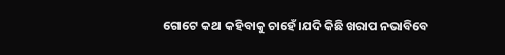ଗୋଟେ କଥା କହିବାକୁ ଚାହେଁ ।ଯଦି କିଛି ଖରାପ ନଭାବିବେ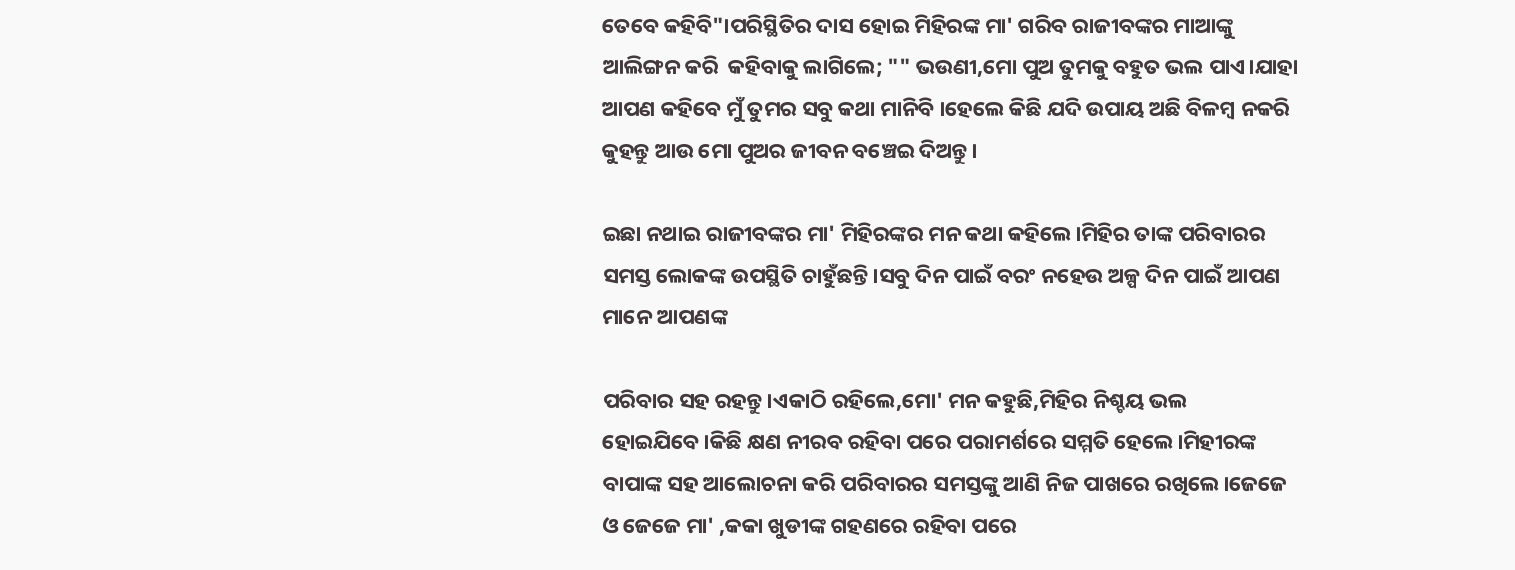ତେବେ କହିବି"।ପରିସ୍ଥିତିର ଦାସ ହୋଇ ମିହିରଙ୍କ ମା' ଗରିବ ରାଜୀବଙ୍କର ମାଆଙ୍କୁ ଆଲିଙ୍ଗନ କରି  କହିବାକୁ ଲାଗିଲେ; "" ଭଉଣୀ,ମୋ ପୁଅ ତୁମକୁ ବହୁତ ଭଲ ପାଏ।ଯାହା ଆପଣ କହିବେ ମୁଁ ତୁମର ସବୁ କଥା ମାନିବି ।ହେଲେ କିଛି ଯଦି ଉପାୟ ଅଛି ବିଳମ୍ବ ନକରି  କୁହନ୍ତୁ ଆଉ ମୋ ପୁଅର ଜୀବନ ବଞ୍ଚେଇ ଦିଅନ୍ତୁ।

ଇଛା ନଥାଇ ରାଜୀବଙ୍କର ମା' ମିହିରଙ୍କର ମନ କଥା କହିଲେ।ମିହିର ତାଙ୍କ ପରିବାରର ସମସ୍ତ ଲୋକଙ୍କ ଉପସ୍ଥିତି ଚାହୁଁଛନ୍ତି।ସବୁ ଦିନ ପାଇଁ ବରଂ ନହେଉ ଅଳ୍ପ ଦିନ ପାଇଁ ଆପଣ ମାନେ ଆପଣଙ୍କ

ପରିବାର ସହ ରହନ୍ତୁ।ଏକାଠି ରହିଲେ,ମୋ' ମନ କହୁଛି,ମିହିର ନିଶ୍ଚୟ ଭଲ ହୋଇଯିବେ।କିଛି କ୍ଷଣ ନୀରବ ରହିବା ପରେ ପରାମର୍ଶରେ ସମ୍ମତି ହେଲେ।ମିହୀରଙ୍କ ବାପାଙ୍କ ସହ ଆଲୋଚନା କରି ପରିବାରର ସମସ୍ତଙ୍କୁ ଆଣି ନିଜ ପାଖରେ ରଖିଲେ।ଜେଜେ ଓ ଜେଜେ ମା' ,କକା ଖୁଡୀଙ୍କ ଗହଣରେ ରହିବା ପରେ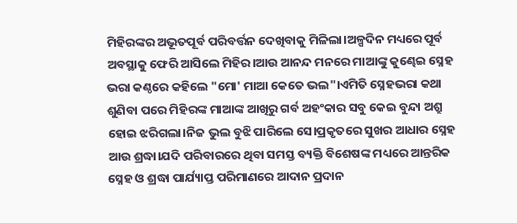ମିହିରଙ୍କର ଅଭୂତପୂର୍ବ ପରିବର୍ତ୍ତନ ଦେଖିବାକୁ ମିଳିଲା।ଅଳ୍ପଦିନ ମଧ୍ୟରେ ପୂର୍ବ ଅବସ୍ଥାକୁ ଫେରି ଆସିଲେ ମିହିର।ଆଉ ଆନନ୍ଦ ମନରେ ମାଆଙ୍କୁ କୁଣ୍ଢେଇ ସ୍ନେହ ଭରା କଣ୍ଠରେ କହିଲେ "ମୋ' ମାଆ କେତେ ଭଲ"।ଏମିତି ସ୍ନେହଭରା କଥା ଶୁଣିବା ପରେ ମିହିରଙ୍କ ମାଆଙ୍କ ଆଖିରୁ ଗର୍ବ ଅହଂକାର ସବୁ କେଇ ବୁନ୍ଦା ଅଶ୍ରୁ ହୋଇ ଝରିଗଲା।ନିଜ ଭୁଲ ବୁଝି ପାରିଲେ ସେ।ପ୍ରକୃତରେ ସୁଖର ଆଧାର ସ୍ନେହ ଆଉ ଶ୍ରଦ୍ଧା।ଯଦି ପରିବାରରେ ଥିବା ସମସ୍ତ ବ୍ୟକ୍ତି ବିଶେଷଙ୍କ ମଧ୍ୟରେ ଆନ୍ତରିକ ସ୍ନେହ ଓ ଶ୍ରଦ୍ଧା ପାର୍ଯ୍ୟାପ୍ତ ପରିମାଣରେ ଆଦାନ ପ୍ରଦାନ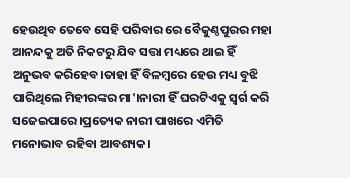ହେଉଥିବ ତେବେ ସେହି ପରିବାର ରେ ବୈକୁଣ୍ଠପୁରର ମହା ଆନନ୍ଦକୁ ଅତି ନିକଟରୁ ଯିବ ସତ୍ତା ମଧ୍ୟରେ ଥାଇ ହିଁ ଅନୁଭବ କରିହେବ।ତାହା ହିଁ ବିଳମ୍ବରେ ହେଉ ମଧ୍ୟ ବୁଝି ପାରିଥିଲେ ମିହୀରଙ୍କର ମା'।ନାରୀ ହିଁ ଘରଟିଏକୁ ସ୍ୱର୍ଗ କରି ସଜେଇପାରେ।ପ୍ରତ୍ୟେକ ନାରୀ ପାଖରେ ଏମିତି ମନୋଭାବ ରହିବା ଆବଶ୍ୟକ।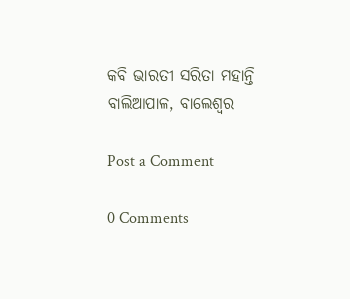କବି ଭାରତୀ ସରିତା ମହାନ୍ତି
ବାଲିଆପାଳ, ବାଲେଶ୍ୱର

Post a Comment

0 Comments